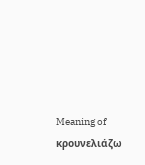Meaning of κρουνελιάζω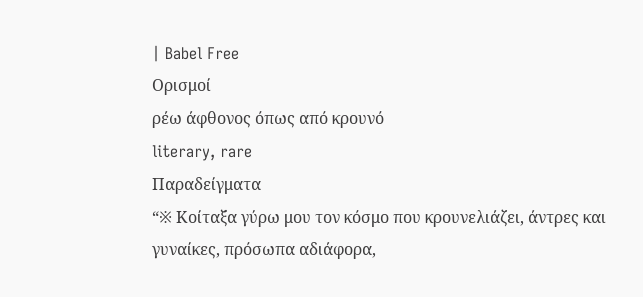| Babel Free
Ορισμοί
ρέω άφθονος όπως από κρουνό
literary, rare
Παραδείγματα
“※ Κοίταξα γύρω μου τον κόσμο που κρουνελιάζει, άντρες και γυναίκες, πρόσωπα αδιάφορα,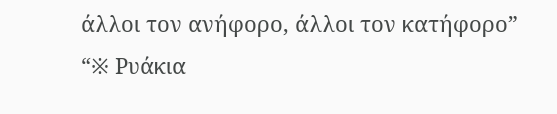άλλοι τον ανήφορο, άλλοι τον κατήφορο”
“※ Ρυάκια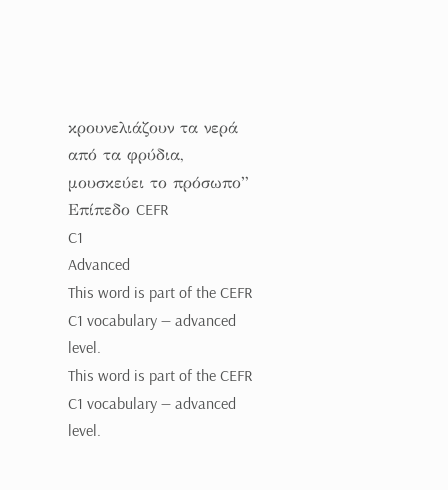κρουνελιάζουν τα νερά από τα φρύδια, μουσκεύει το πρόσωπο”
Επίπεδο CEFR
C1
Advanced
This word is part of the CEFR C1 vocabulary — advanced level.
This word is part of the CEFR C1 vocabulary — advanced level.